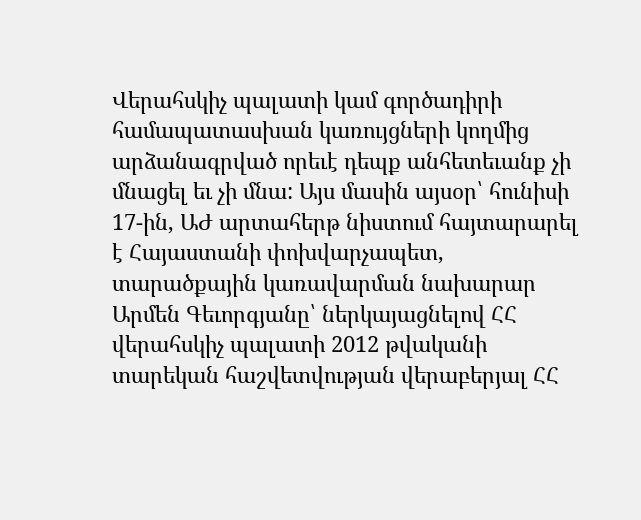Վերահսկիչ պալատի կամ գործադիրի համապատասխան կառույցների կողմից արձանագրված որեւէ դեպք անհետեւանք չի մնացել եւ չի մնա: Այս մասին այսօր՝ հունիսի 17-ին, ԱԺ արտահերթ նիստում հայտարարել է Հայաստանի փոխվարչապետ, տարածքային կառավարման նախարար Արմեն Գեւորգյանը՝ ներկայացնելով ՀՀ վերահսկիչ պալատի 2012 թվականի տարեկան հաշվետվության վերաբերյալ ՀՀ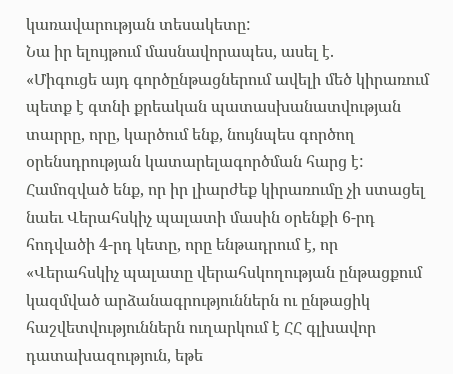կառավարության տեսակետը:
Նա իր ելույթում մասնավորապես, ասել է.
«Միգուցե այդ գործընթացներում ավելի մեծ կիրառում պետք է գտնի քրեական պատասխանատվության տարրը, որը, կարծում ենք, նույնպես գործող օրենսդրության կատարելագործման հարց է:
Համոզված ենք, որ իր լիարժեք կիրառումը չի ստացել նաեւ Վերահսկիչ պալատի մասին օրենքի 6-րդ հոդվածի 4-րդ կետը, որը ենթադրում է, որ «Վերահսկիչ պալատը վերահսկողության ընթացքում կազմված արձանագրություններն ու ընթացիկ հաշվետվություններն ուղարկում է ՀՀ գլխավոր դատախազություն, եթե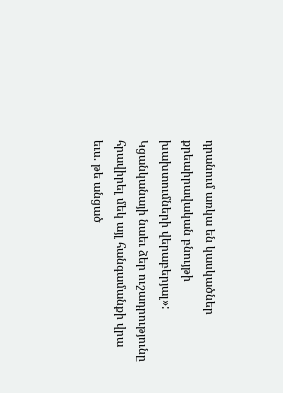դրանում առկա են կասկածներ քրեաիրավական բնույթի խախտումների վերաբերյալ»:
Կցանկանայի նաեւ ձեր ուշադրությունը հրավիրել մեկ այլ հանգամանքի վրա եւս. թե անցած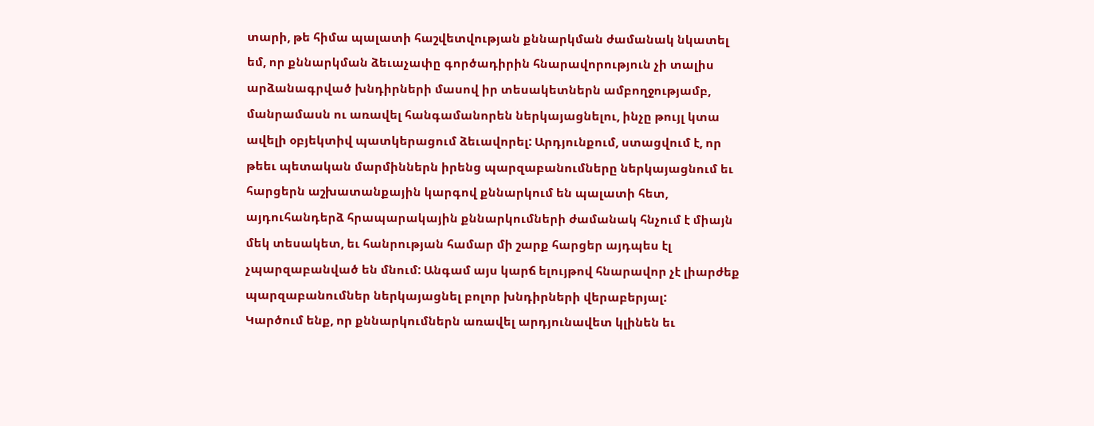տարի, թե հիմա պալատի հաշվետվության քննարկման ժամանակ նկատել եմ, որ քննարկման ձեւաչափը գործադիրին հնարավորություն չի տալիս արձանագրված խնդիրների մասով իր տեսակետներն ամբողջությամբ, մանրամասն ու առավել հանգամանորեն ներկայացնելու, ինչը թույլ կտա ավելի օբյեկտիվ պատկերացում ձեւավորել: Արդյունքում, ստացվում է, որ թեեւ պետական մարմիններն իրենց պարզաբանումները ներկայացնում եւ հարցերն աշխատանքային կարգով քննարկում են պալատի հետ, այդուհանդերձ հրապարակային քննարկումների ժամանակ հնչում է միայն մեկ տեսակետ, եւ հանրության համար մի շարք հարցեր այդպես էլ չպարզաբանված են մնում: Անգամ այս կարճ ելույթով հնարավոր չէ լիարժեք պարզաբանումներ ներկայացնել բոլոր խնդիրների վերաբերյալ:
Կարծում ենք, որ քննարկումներն առավել արդյունավետ կլինեն եւ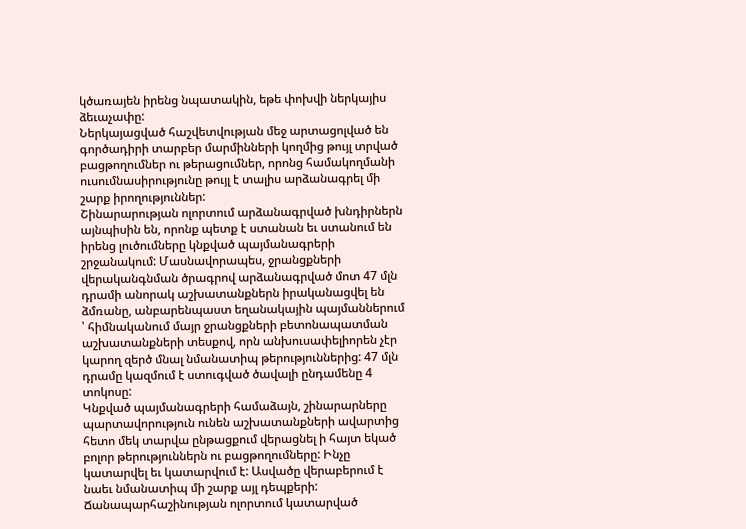կծառայեն իրենց նպատակին, եթե փոխվի ներկայիս ձեւաչափը:
Ներկայացված հաշվետվության մեջ արտացոլված են գործադիրի տարբեր մարմինների կողմից թույլ տրված բացթողումներ ու թերացումներ, որոնց համակողմանի ուսումնասիրությունը թույլ է տալիս արձանագրել մի շարք իրողություններ:
Շինարարության ոլորտում արձանագրված խնդիրներն այնպիսին են, որոնք պետք է ստանան եւ ստանում են իրենց լուծումները կնքված պայմանագրերի շրջանակում: Մասնավորապես, ջրանցքների վերականգնման ծրագրով արձանագրված մոտ 47 մլն դրամի անորակ աշխատանքներն իրականացվել են ձմռանը, անբարենպաստ եղանակային պայմաններում ՝ հիմնականում մայր ջրանցքների բետոնապատման աշխատանքների տեսքով, որն անխուսափելիորեն չէր կարող զերծ մնալ նմանատիպ թերություններից: 47 մլն դրամը կազմում է ստուգված ծավալի ընդամենը 4 տոկոսը:
Կնքված պայմանագրերի համաձայն, շինարարները պարտավորություն ունեն աշխատանքների ավարտից հետո մեկ տարվա ընթացքում վերացնել ի հայտ եկած բոլոր թերություններն ու բացթողումները: Ինչը կատարվել եւ կատարվում է: Ասվածը վերաբերում է նաեւ նմանատիպ մի շարք այլ դեպքերի:
Ճանապարհաշինության ոլորտում կատարված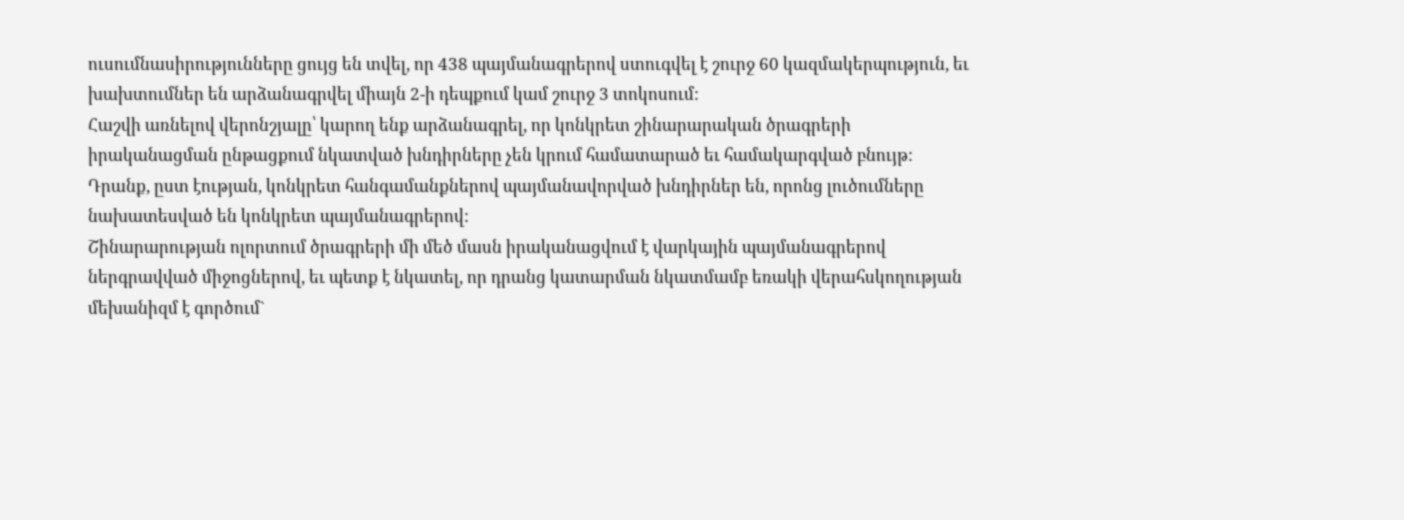ուսումնասիրությունները ցույց են տվել, որ 438 պայմանագրերով ստուգվել է շուրջ 60 կազմակերպություն, եւ խախտումներ են արձանագրվել միայն 2-ի դեպքում կամ շուրջ 3 տոկոսում:
Հաշվի առնելով վերոնշյալը՝ կարող ենք արձանագրել, որ կոնկրետ շինարարական ծրագրերի իրականացման ընթացքում նկատված խնդիրները չեն կրում համատարած եւ համակարգված բնույթ: Դրանք, ըստ էության, կոնկրետ հանգամանքներով պայմանավորված խնդիրներ են, որոնց լուծումները նախատեսված են կոնկրետ պայմանագրերով:
Շինարարության ոլորտում ծրագրերի մի մեծ մասն իրականացվում է վարկային պայմանագրերով ներգրավված միջոցներով, եւ պետք է նկատել, որ դրանց կատարման նկատմամբ եռակի վերահսկողության մեխանիզմ է գործում`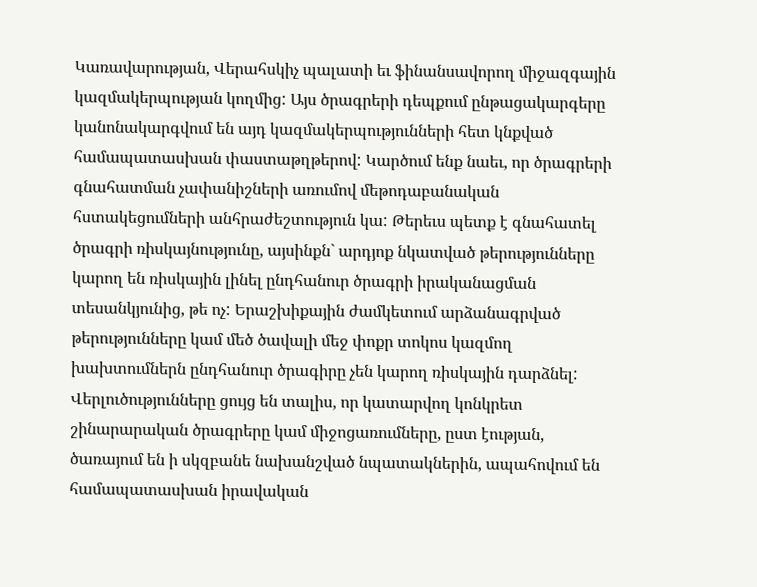Կառավարության, Վերահսկիչ պալատի եւ ֆինանսավորող միջազգային կազմակերպության կողմից: Այս ծրագրերի դեպքում ընթացակարգերը կանոնակարգվում են այդ կազմակերպությունների հետ կնքված համապատասխան փաստաթղթերով: Կարծում ենք նաեւ, որ ծրագրերի գնահատման չափանիշների առումով մեթոդաբանական հստակեցումների անհրաժեշտություն կա: Թերեւս պետք է գնահատել ծրագրի ռիսկայնությունը, այսինքն` արդյոք նկատված թերությունները կարող են ռիսկային լինել ընդհանուր ծրագրի իրականացման տեսանկյունից, թե ոչ: Երաշխիքային ժամկետում արձանագրված թերությունները կամ մեծ ծավալի մեջ փոքր տոկոս կազմող խախտումներն ընդհանուր ծրագիրը չեն կարող ռիսկային դարձնել:
Վերլուծությունները ցույց են տալիս, որ կատարվող կոնկրետ շինարարական ծրագրերը կամ միջոցառումները, ըստ էության, ծառայում են ի սկզբանե նախանշված նպատակներին, ապահովում են համապատասխան իրավական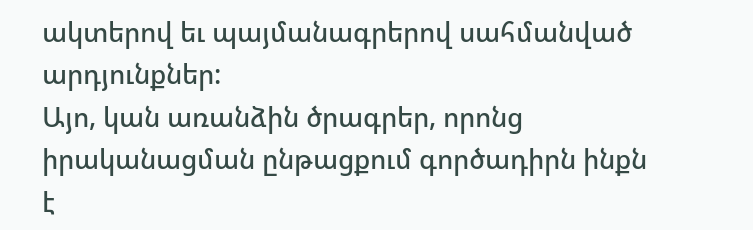ակտերով եւ պայմանագրերով սահմանված արդյունքներ:
Այո, կան առանձին ծրագրեր, որոնց իրականացման ընթացքում գործադիրն ինքն է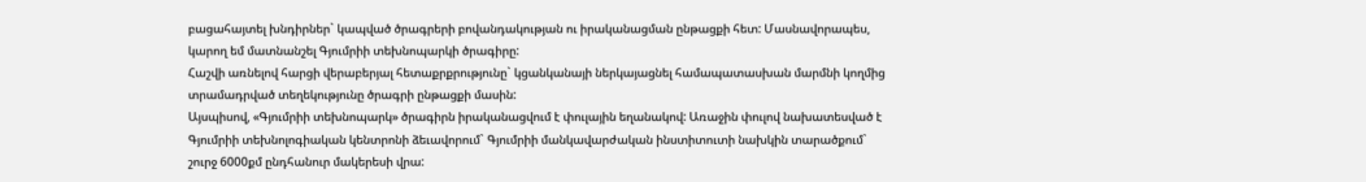բացահայտել խնդիրներ` կապված ծրագրերի բովանդակության ու իրականացման ընթացքի հետ: Մասնավորապես, կարող եմ մատնանշել Գյումրիի տեխնոպարկի ծրագիրը:
Հաշվի առնելով հարցի վերաբերյալ հետաքրքրությունը` կցանկանայի ներկայացնել համապատասխան մարմնի կողմից տրամադրված տեղեկությունը ծրագրի ընթացքի մասին:
Այսպիսով, «Գյումրիի տեխնոպարկ» ծրագիրն իրականացվում է փուլային եղանակով: Առաջին փուլով նախատեսված է Գյումրիի տեխնոլոգիական կենտրոնի ձեւավորում` Գյումրիի մանկավարժական ինստիտուտի նախկին տարածքում` շուրջ 6000քմ ընդհանուր մակերեսի վրա: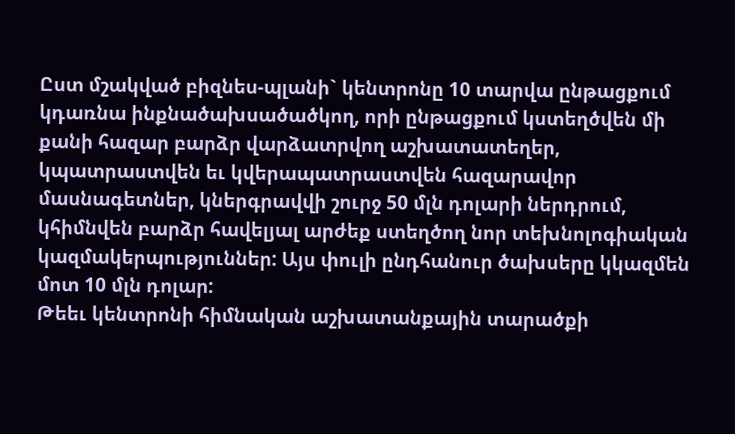Ըստ մշակված բիզնես-պլանի` կենտրոնը 10 տարվա ընթացքում կդառնա ինքնածախսածածկող, որի ընթացքում կստեղծվեն մի քանի հազար բարձր վարձատրվող աշխատատեղեր, կպատրաստվեն եւ կվերապատրաստվեն հազարավոր մասնագետներ, կներգրավվի շուրջ 50 մլն դոլարի ներդրում, կհիմնվեն բարձր հավելյալ արժեք ստեղծող նոր տեխնոլոգիական կազմակերպություններ: Այս փուլի ընդհանուր ծախսերը կկազմեն մոտ 10 մլն դոլար:
Թեեւ կենտրոնի հիմնական աշխատանքային տարածքի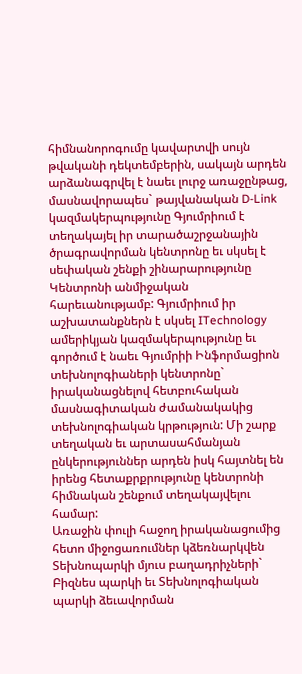հիմնանորոգումը կավարտվի սույն թվականի դեկտեմբերին, սակայն արդեն արձանագրվել է նաեւ լուրջ առաջընթաց, մասնավորապես` թայվանական D-Link կազմակերպությունը Գյումրիում է տեղակայել իր տարածաշրջանային ծրագրավորման կենտրոնը եւ սկսել է սեփական շենքի շինարարությունը Կենտրոնի անմիջական հարեւանությամբ: Գյումրիում իր աշխատանքներն է սկսել ITechnology ամերիկյան կազմակերպությունը եւ գործում է նաեւ Գյումրիի Ինֆորմացիոն տեխնոլոգիաների կենտրոնը` իրականացնելով հետբուհական մասնագիտական ժամանակակից տեխնոլոգիական կրթություն: Մի շարք տեղական եւ արտասահմանյան ընկերություններ արդեն իսկ հայտնել են իրենց հետաքրքրությունը կենտրոնի հիմնական շենքում տեղակայվելու համար:
Առաջին փուլի հաջող իրականացումից հետո միջոցառումներ կձեռնարկվեն Տեխնոպարկի մյուս բաղադրիչների` Բիզնես պարկի եւ Տեխնոլոգիական պարկի ձեւավորման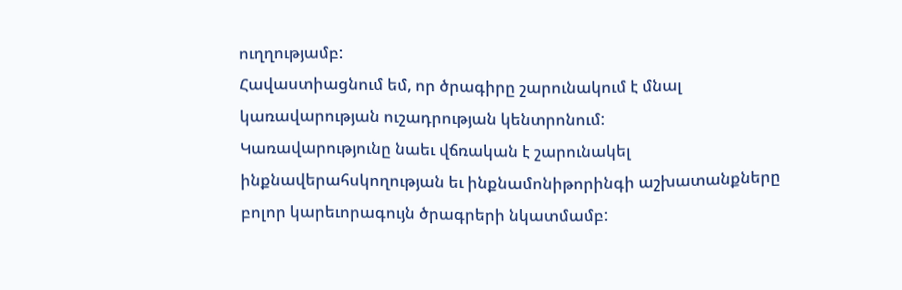ուղղությամբ:
Հավաստիացնում եմ, որ ծրագիրը շարունակում է մնալ կառավարության ուշադրության կենտրոնում:
Կառավարությունը նաեւ վճռական է շարունակել ինքնավերահսկողության եւ ինքնամոնիթորինգի աշխատանքները բոլոր կարեւորագույն ծրագրերի նկատմամբ: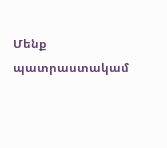Մենք պատրաստակամ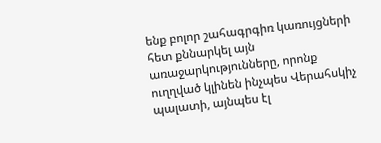ենք բոլոր շահագրգիռ կառույցների հետ քննարկել այն առաջարկությունները, որոնք ուղղված կլինեն ինչպես Վերահսկիչ պալատի, այնպես էլ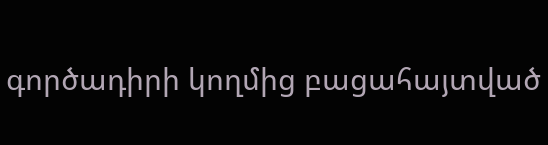գործադիրի կողմից բացահայտված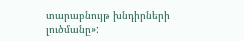տարաբնույթ խնդիրների լուծմանը»: